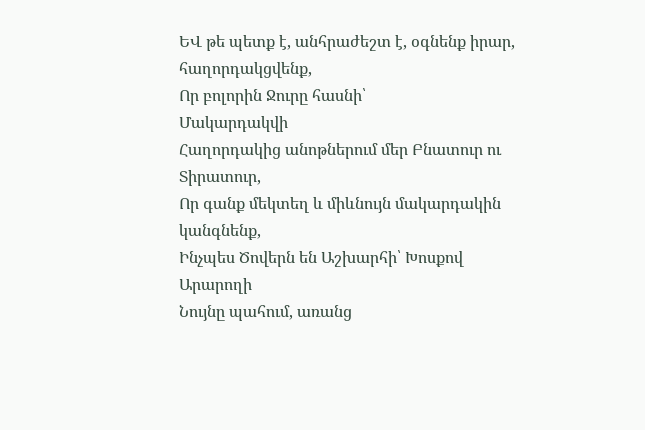ԵՎ թե պետք է, անհրաժեշտ է, օգնենք իրար, հաղորդակցվենք,
Որ բոլորին Ջուրը հասնի՝
Մակարդակվի
Հաղորդակից անոթներում մեր Բնատուր ու Տիրատուր,
Որ գանք մեկտեղ և միևնույն մակարդակին կանգնենք,
Ինչպես Ծովերն են Աշխարհի՝ Խոսքով Արարողի
Նույնը պահում, առանց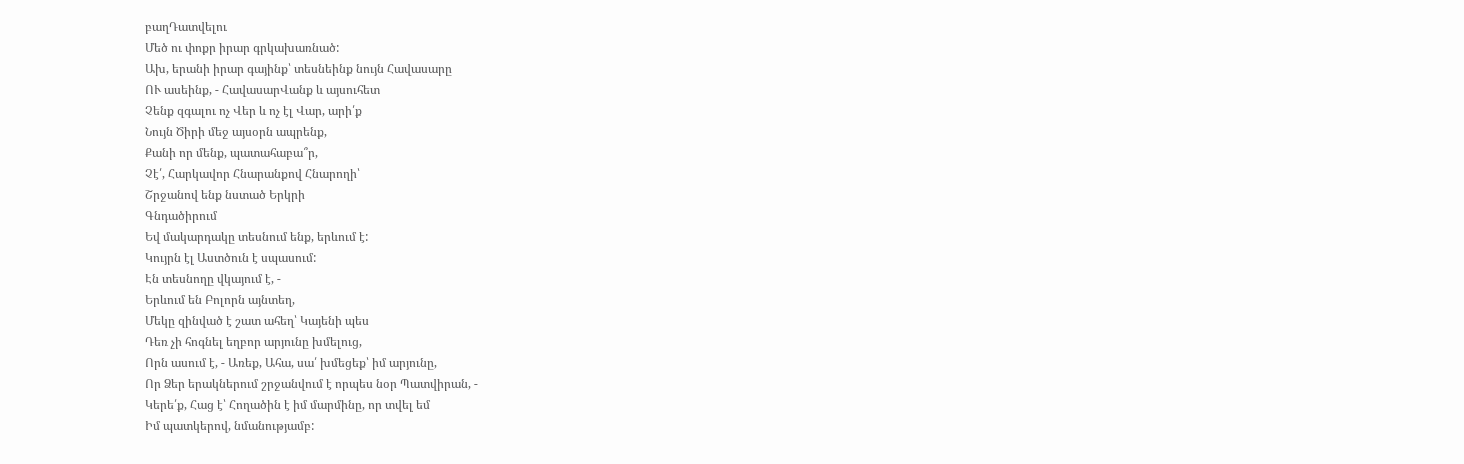բաղԴատվելու
Մեծ ու փոքր իրար գրկախառնած:
Ախ, երանի իրար գայինք՝ տեսնեինք նույն Հավասարը
ՈՒ ասեինք, - ՀավասարՎանք և այսուհետ
Չենք զգալու ոչ Վեր և ոչ էլ Վար, արի՛ք
Նույն Ծիրի մեջ այսօրն ապրենք,
Քանի որ մենք, պատահաբա՞ր,
Չէ՛, Հարկավոր Հնարանքով Հնարողի՝
Շրջանով ենք նստած Երկրի
Գնդածիրում
Եվ մակարդակը տեսնում ենք, երևում է:
Կույրն էլ Աստծուն է սպասում:
Էն տեսնողը վկայում է, -
Երևում են Բոլորն այնտեղ,
Մեկը զինված է շատ ահեղ՝ Կայենի պես
Դեռ չի հոգնել եղբոր արյունը խմելուց,
Որն ասում է, - Առեք, Ահա, սա՛ խմեցեք՝ իմ արյունը,
Որ Ձեր երակներում շրջանվում է որպես նօր Պատվիրան, -
Կերե՛ք, Հաց է՝ Հողածին է իմ մարմինը, որ տվել եմ
Իմ պատկերով, նմանությամբ: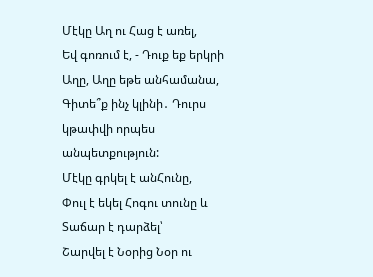Մէկը Աղ ու Հաց է առել,
Եվ գոռում է, - Դուք եք երկրի Աղը, Աղը եթե անհամանա,
Գիտե՞ք ինչ կլինի․ Դուրս կթափվի որպես անպետքություն:
Մէկը գրկել է անՀունը,
Փուլ է եկել Հոգու տունը և Տաճար է դարձել՝
Շարվել է Նօրից Նօր ու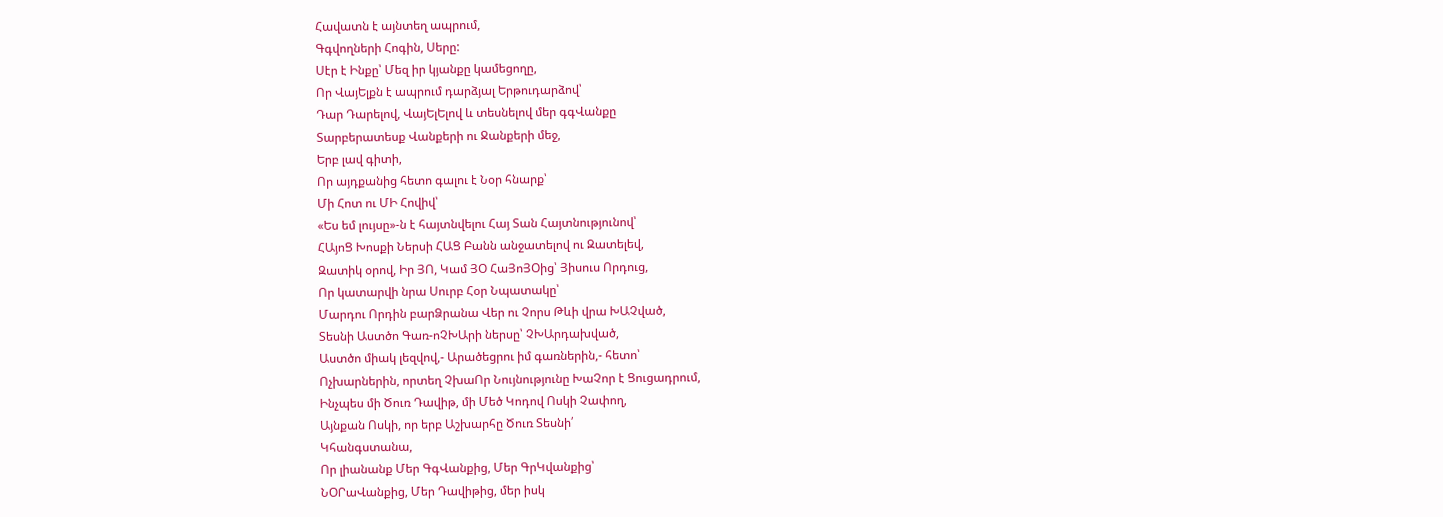Հավատն է այնտեղ ապրում,
Գգվողների Հոգին, Սերը:
Սէր է Ինքը՝ Մեզ իր կյանքը կամեցողը,
Որ ՎայԵլքն է ապրում դարձյալ Երթուդարձով՝
Դար Դարելով, ՎայԵլԵլով և տեսնելով մեր գգՎանքը
Տարբերատեսք Վանքերի ու Ջանքերի մեջ,
Երբ լավ գիտի,
Որ այդքանից հետո գալու է Նօր հնարք՝
Մի Հոտ ու ՄԻ Հովիվ՝
«Ես եմ լույսը»-ն է հայտնվելու Հայ Տան Հայտնությունով՝
ՀԱյոՑ Խոսքի Ներսի ՀԱՑ Բանն անջատելով ու Զատելեվ,
Զատիկ օրով, Իր ՅՈ, Կամ ՅՕ ՀաՅոՅՕից՝ Յիսուս Որդուց,
Որ կատարվի նրա Սուրբ Հօր Նպատակը՝
Մարդու Որդին բարՁրանա Վեր ու Չորս Թևի վրա ԽԱՉված,
Տեսնի Աստծո Գառ-ոՉԽԱրի ներսը՝ ՉԽԱրդախված,
Աստծո միակ լեզվով,- Արածեցրու իմ գառներին,- հետո՝
Ոչխարներին, որտեղ ՉխաՈր Նույնությունը ԽաՉոր է Ցուցադրում,
Ինչպես մի Ծուռ Դավիթ, մի Մեծ Կոդով Ոսկի Չափող,
Այնքան Ոսկի, որ երբ Աշխարհը Ծուռ Տեսնի՛
Կհանգստանա,
Որ լիանանք Մեր ԳգՎանքից, Մեր ԳրԿվանքից՝
ՆՕՐաՎանքից, Մեր Դավիթից, մեր իսկ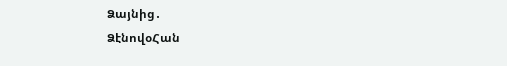Ձայնից․
ՁէնովօՀան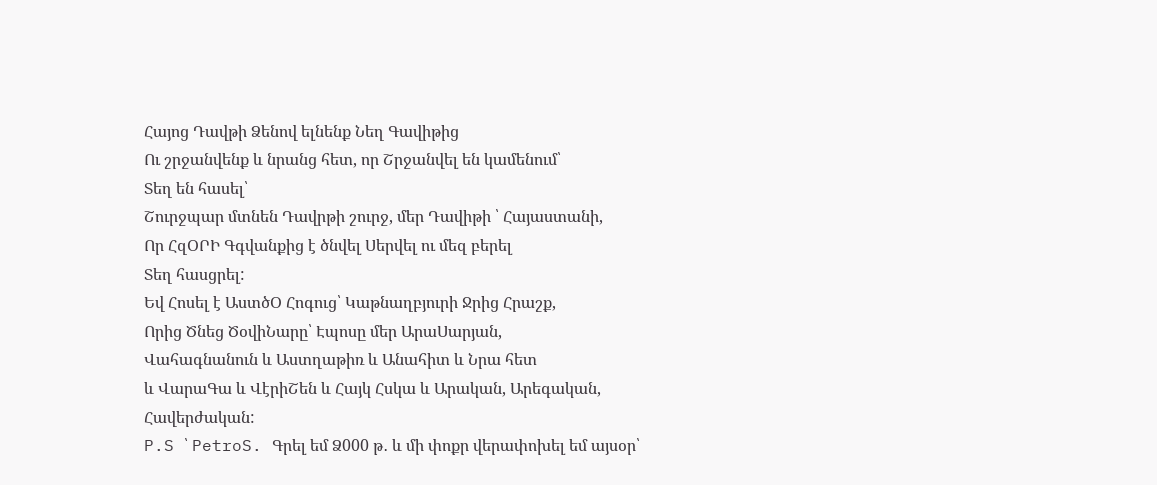Հայոց Դավթի Ձենով ելնենք Նեղ Գավիթից
Ու շրջանվենք և նրանց հետ, որ Շրջանվել են կամենում՝
Տեղ են հասել՝
Շուրջպար մտնեն Դավրթի շուրջ, մեր Դավիթի ՝ Հայաստանի,
Որ ՀզՕՐԻ Գգվանքից է ծնվել Սերվել ու մեզ բերել
Տեղ հասցրել:
Եվ Հոսել է ԱստծՕ Հոգուց՝ Կաթնաղբյուրի Ջրից Հրաշք,
Որից Ծնեց ԾօվիՆարը՝ Էպոսը մեր ԱրաՍարյան,
Վահագնանուն և Աստղաթիռ և Անահիտ և Նրա հետ
և ՎարաԳա և ՎէրիՇեն և Հայկ Հսկա և Արական, Արեգական,
Հավերժական:
P.S ՝ PetroS. Գրել եմ Ձ000 թ․ և մի փոքր վերափոխել եմ այսօր՝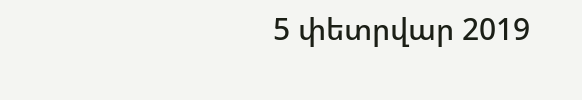5 փետրվար 2019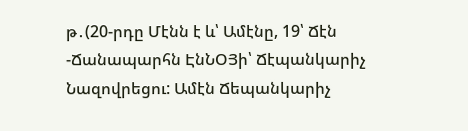թ․(20-րդը Մէնն է և՝ Ամէնը, 19՝ Ճէն -Ճանապարհն ԷնՆՕՅի՝ Ճէպանկարիչ Նազովրեցու: Ամէն Ճեպանկարիչ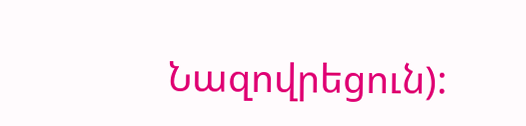Նազովրեցուն):